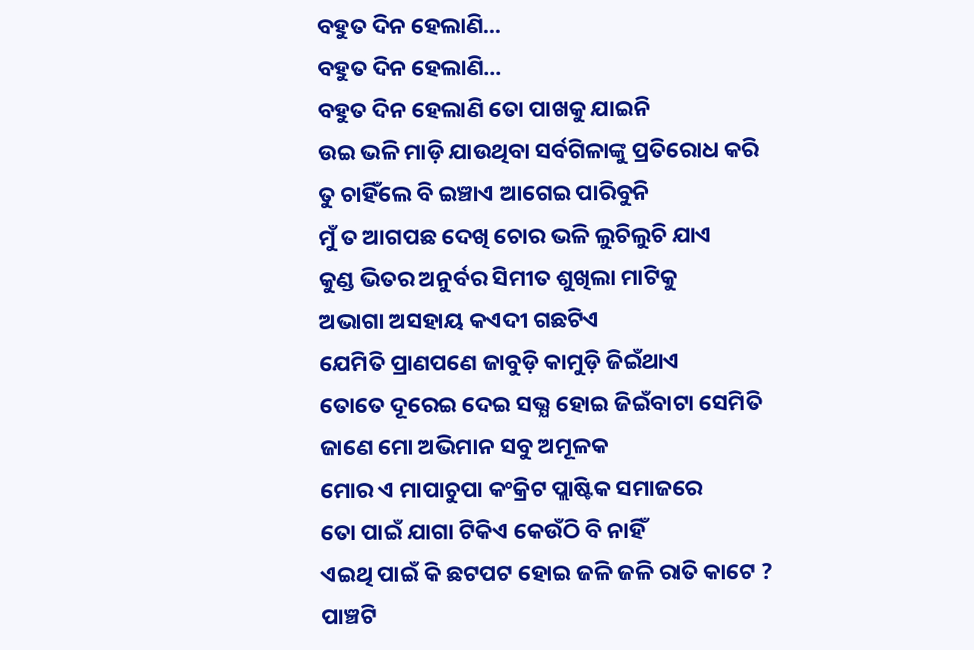ବହୁତ ଦିନ ହେଲାଣି...
ବହୁତ ଦିନ ହେଲାଣି...
ବହୁତ ଦିନ ହେଲାଣି ତୋ ପାଖକୁ ଯାଇନି
ଉଇ ଭଳି ମାଡ଼ି ଯାଉଥିବା ସର୍ବଗିଳାଙ୍କୁ ପ୍ରତିରୋଧ କରି
ତୁ ଚାହିଁଲେ ବି ଇଞ୍ଚାଏ ଆଗେଇ ପାରିବୁନି
ମୁଁ ତ ଆଗପଛ ଦେଖି ଚୋର ଭଳି ଲୁଚିଲୁଚି ଯାଏ
କୁଣ୍ଡ ଭିତର ଅନୁର୍ବର ସିମୀତ ଶୁଖିଲା ମାଟିକୁ
ଅଭାଗା ଅସହାୟ କଏଦୀ ଗଛଟିଏ
ଯେମିତି ପ୍ରାଣପଣେ ଜାବୁଡ଼ି କାମୁଡ଼ି ଜିଇଁଥାଏ
ତୋତେ ଦୂରେଇ ଦେଇ ସଭ୍ଯ ହୋଇ ଜିଇଁବାଟା ସେମିତି
ଜାଣେ ମୋ ଅଭିମାନ ସବୁ ଅମୂଳକ
ମୋର ଏ ମାପାଚୁପା କଂକ୍ରିଟ ପ୍ଲାଷ୍ଟିକ ସମାଜରେ
ତୋ ପାଇଁ ଯାଗା ଟିକିଏ କେଉଁଠି ବି ନାହିଁ
ଏଇଥି ପାଇଁ କି ଛଟପଟ ହୋଇ ଜଳି ଜଳି ରାତି କାଟେ ?
ପାଞ୍ଚଟି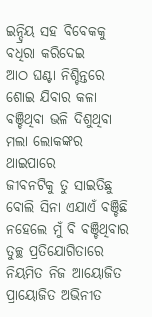ଇନ୍ଦ୍ରିୟ ସହ ବିବେକକୁ ବଧିରା କରିଦେଇ
ଆଠ ଘଣ୍ଟା ନିଶ୍ଚିନ୍ତରେ ଶୋଇ ଯିବାର କଳା
ବଞ୍ଚିଥିବା ଭଳି ଦିଶୁଥିବା ମଲା ଲୋକଙ୍କର ଥାଇପାରେ
ଜୀବନଟିକୁ ତୁ ସାଇତିଛୁ ବୋଲି ସିନା ଏଯାଏଁ ବଞ୍ଚିଛି
ନହେଲେ ମୁଁ ବି ବଞ୍ଚିଥିବାର ତୁଚ୍ଛ ପ୍ରତିଯୋଗିତାରେ
ନିୟମିତ ନିଜ ଆୟୋଜିତ ପ୍ରାୟୋଜିତ ଅଭିନୀତ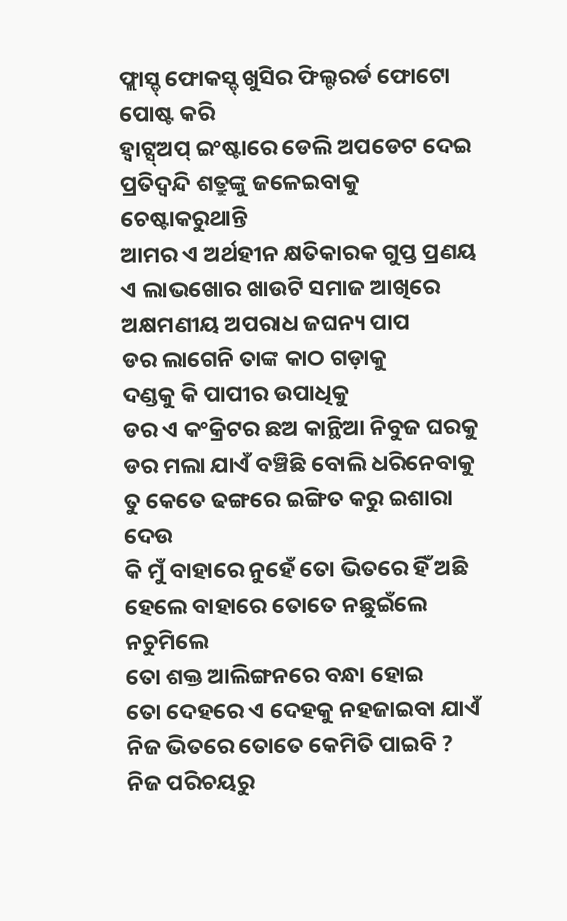ଫ୍ଲାସ୍ଡ୍ ଫୋକସ୍ଡ୍ ଖୁସିର ଫିଲ୍ଟରର୍ଡ ଫୋଟୋ ପୋଷ୍ଟ କରି
ହ୍ୱାଟ୍ସ୍ଅପ୍ ଇଂଷ୍ଟାରେ ଡେଲି ଅପଡେଟ ଦେଇ
ପ୍ରତିଦ୍ବନ୍ଦି ଶତ୍ରୁଙ୍କୁ ଜଳେଇବାକୁ ଚେଷ୍ଟାକରୁଥାନ୍ତି
ଆମର ଏ ଅର୍ଥହୀନ କ୍ଷତିକାରକ ଗୁପ୍ତ ପ୍ରଣୟ
ଏ ଲାଭଖୋର ଖାଉଟି ସମାଜ ଆଖିରେ
ଅକ୍ଷମଣୀୟ ଅପରାଧ ଜଘନ୍ୟ ପାପ
ଡର ଲାଗେନି ତାଙ୍କ କାଠ ଗଡ଼ାକୁ
ଦଣ୍ଡକୁ କି ପାପୀର ଉପାଧିକୁ
ଡର ଏ କଂକ୍ରିଟର ଛଅ କାନ୍ଥିଆ ନିବୁଜ ଘରକୁ
ଡର ମଲା ଯାଏଁ ବଞ୍ଚିଛି ବୋଲି ଧରିନେବାକୁ
ତୁ କେତେ ଢଙ୍ଗରେ ଇଙ୍ଗିତ କରୁ ଇଶାରା ଦେଉ
କି ମୁଁ ବାହାରେ ନୁହେଁ ତୋ ଭିତରେ ହିଁ ଅଛି
ହେଲେ ବାହାରେ ତୋତେ ନଛୁଇଁଲେ ନଚୁମିଲେ
ତୋ ଶକ୍ତ ଆଲିଙ୍ଗନରେ ବନ୍ଧା ହୋଇ
ତୋ ଦେହରେ ଏ ଦେହକୁ ନହଜାଇବା ଯାଏଁ
ନିଜ ଭିତରେ ତୋତେ କେମିତି ପାଇବି ?
ନିଜ ପରିଚୟରୁ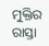ମୁକ୍ତିର ରାସ୍ତା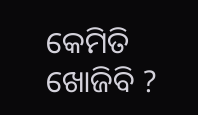କେମିତି ଖୋଜିବି ?